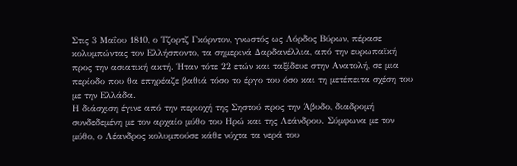Στις 3 Μαΐου 1810, ο Τζορτζ Γκόρντον, γνωστός ως Λόρδος Βύρων, πέρασε κολυμπώντας τον Ελλήσποντο, τα σημερινά Δαρδανέλλια, από την ευρωπαϊκή προς την ασιατική ακτή. Ήταν τότε 22 ετών και ταξίδευε στην Ανατολή, σε μια περίοδο που θα επηρέαζε βαθιά τόσο το έργο του όσο και τη μετέπειτα σχέση του με την Ελλάδα.
Η διάσχιση έγινε από την περιοχή της Σηστού προς την Άβυδο, διαδρομή συνδεδεμένη με τον αρχαίο μύθο του Ηρώ και της Λεάνδρου. Σύμφωνα με τον μύθο, ο Λέανδρος κολυμπούσε κάθε νύχτα τα νερά του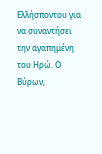Ελλήσποντου για να συναντήσει την αγαπημένη του Ηρώ. Ο Βύρων,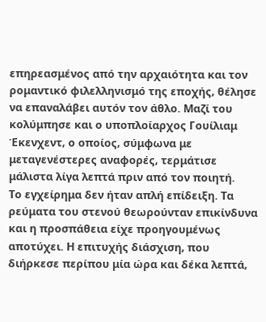επηρεασμένος από την αρχαιότητα και τον ρομαντικό φιλελληνισμό της εποχής, θέλησε να επαναλάβει αυτόν τον άθλο. Μαζί του κολύμπησε και ο υποπλοίαρχος Γουίλιαμ Έκενχεντ, ο οποίος, σύμφωνα με μεταγενέστερες αναφορές, τερμάτισε μάλιστα λίγα λεπτά πριν από τον ποιητή.
Το εγχείρημα δεν ήταν απλή επίδειξη. Τα ρεύματα του στενού θεωρούνταν επικίνδυνα και η προσπάθεια είχε προηγουμένως αποτύχει. Η επιτυχής διάσχιση, που διήρκεσε περίπου μία ώρα και δέκα λεπτά,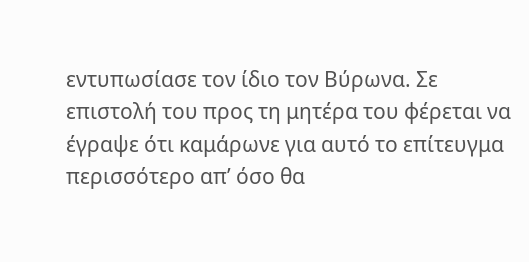εντυπωσίασε τον ίδιο τον Βύρωνα. Σε επιστολή του προς τη μητέρα του φέρεται να έγραψε ότι καμάρωνε για αυτό το επίτευγμα περισσότερο απ’ όσο θα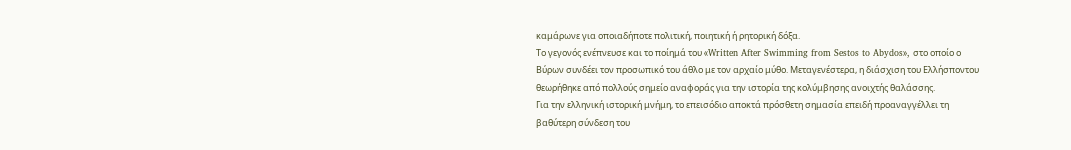καμάρωνε για οποιαδήποτε πολιτική, ποιητική ή ρητορική δόξα.
Το γεγονός ενέπνευσε και το ποίημά του «Written After Swimming from Sestos to Abydos», στο οποίο ο Βύρων συνδέει τον προσωπικό του άθλο με τον αρχαίο μύθο. Μεταγενέστερα, η διάσχιση του Ελλήσποντου θεωρήθηκε από πολλούς σημείο αναφοράς για την ιστορία της κολύμβησης ανοιχτής θαλάσσης.
Για την ελληνική ιστορική μνήμη, το επεισόδιο αποκτά πρόσθετη σημασία επειδή προαναγγέλλει τη βαθύτερη σύνδεση του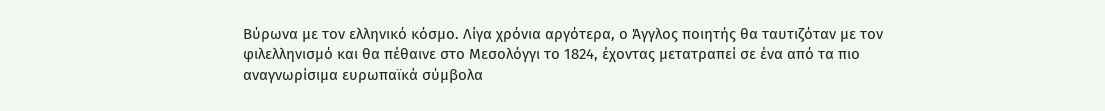Βύρωνα με τον ελληνικό κόσμο. Λίγα χρόνια αργότερα, ο Άγγλος ποιητής θα ταυτιζόταν με τον φιλελληνισμό και θα πέθαινε στο Μεσολόγγι το 1824, έχοντας μετατραπεί σε ένα από τα πιο αναγνωρίσιμα ευρωπαϊκά σύμβολα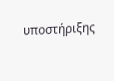υποστήριξης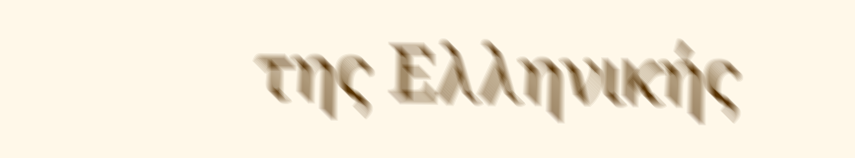της Ελληνικής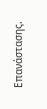Επανάστασης.